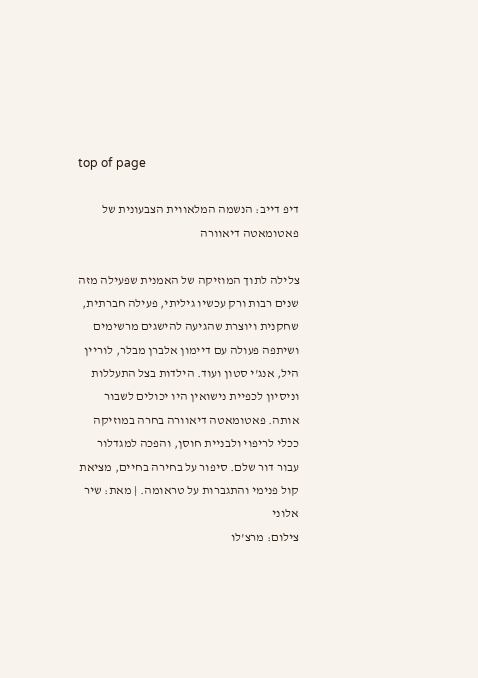top of page

דיפ דייב: הנשמה המלאווית הצבעונית של פאטומאטה דיאוורה

צלילה לתוך המוזיקה של האמנית שפעילה מזה שנים רבות ורק עכשיו גיליתי, פעילה חברתית, שחקנית ויוצרת שהגיעה להישגים מרשימים ושיתפה פעולה עם דיימון אלברן מבלר, לוריין היל, אנג'י סטון ועוד. הילדות בצל התעללות וניסיון לכפיית נישואין היו יכולים לשבור אותה. פאטומאטה דיאוורה בחרה במוזיקה ככלי לריפוי ולבניית חוסן, והפכה למגדלור עבור דור שלם. סיפור על בחירה בחיים, מציאת קול פנימי והתגברות על טראומה. | מאת: שיר אלוני
צילום: מרצ'לו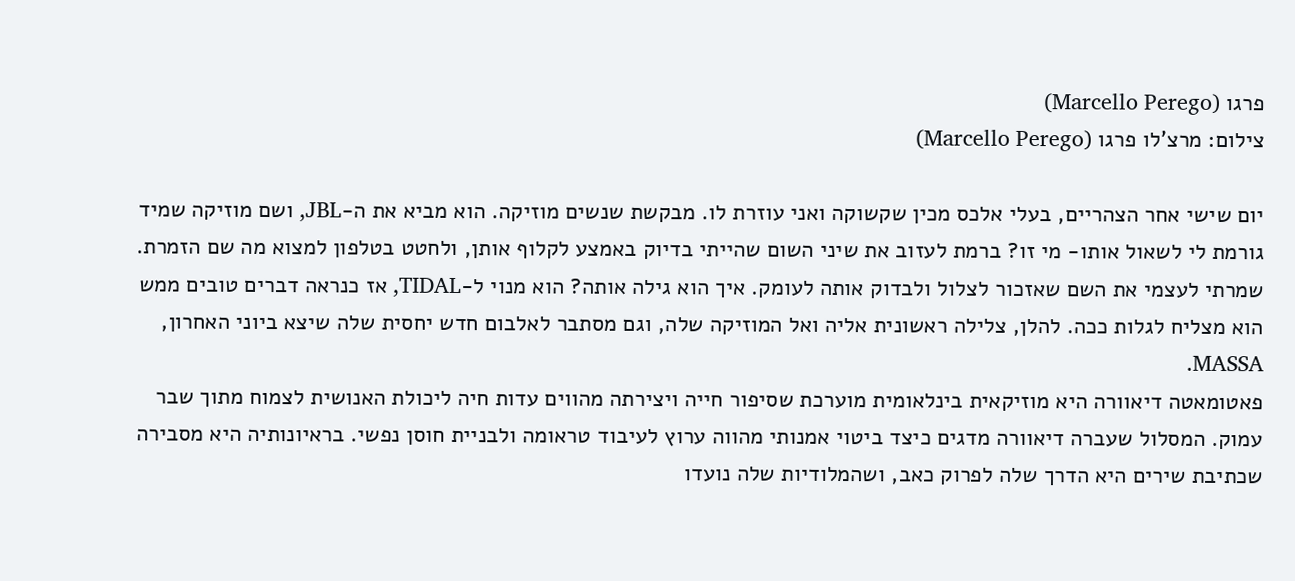פרגו (Marcello Perego)
צילום: מרצ'לו פרגו (Marcello Perego)

יום שישי אחר הצהריים, בעלי אלכס מכין שקשוקה ואני עוזרת לו. מבקשת שנשים מוזיקה. הוא מביא את ה-JBL, ושם מוזיקה שמיד גורמת לי לשאול אותו- מי זו? ברמת לעזוב את שיני השום שהייתי בדיוק באמצע לקלוף אותן, ולחטט בטלפון למצוא מה שם הזמרת. שמרתי לעצמי את השם שאזכור לצלול ולבדוק אותה לעומק. איך הוא גילה אותה? הוא מנוי ל-TIDAL, אז כנראה דברים טובים ממש הוא מצליח לגלות ככה. להלן, צלילה ראשונית אליה ואל המוזיקה שלה, וגם מסתבר לאלבום חדש יחסית שלה שיצא ביוני האחרון, MASSA.
פאטומאטה דיאוורה היא מוזיקאית בינלאומית מוערכת שסיפור חייה ויצירתה מהווים עדות חיה ליכולת האנושית לצמוח מתוך שבר עמוק. המסלול שעברה דיאוורה מדגים כיצד ביטוי אמנותי מהווה ערוץ לעיבוד טראומה ולבניית חוסן נפשי. בראיונותיה היא מסבירה שכתיבת שירים היא הדרך שלה לפרוק כאב, ושהמלודיות שלה נועדו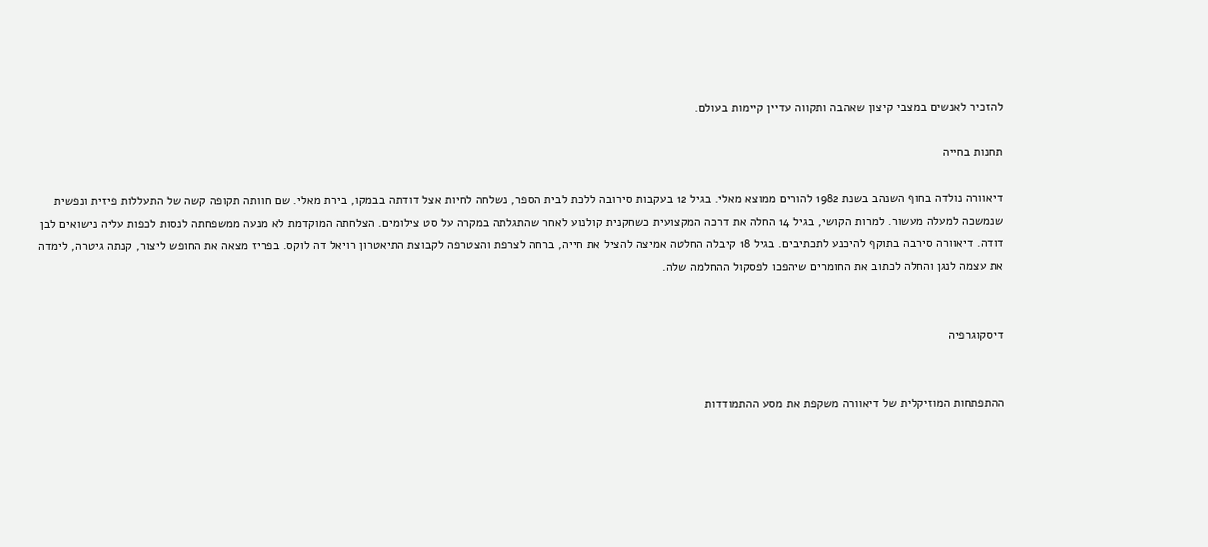להזכיר לאנשים במצבי קיצון שאהבה ותקווה עדיין קיימות בעולם.

תחנות בחייה

דיאוורה נולדה בחוף השנהב בשנת 1982 להורים ממוצא מאלי. בגיל 12 בעקבות סירובה ללכת לבית הספר, נשלחה לחיות אצל דודתה בבמקו, בירת מאלי. שם חוותה תקופה קשה של התעללות פיזית ונפשית שנמשכה למעלה מעשור. למרות הקושי, בגיל 14 החלה את דרכה המקצועית כשחקנית קולנוע לאחר שהתגלתה במקרה על סט צילומים. הצלחתה המוקדמת לא מנעה ממשפחתה לנסות לכפות עליה נישואים לבן דודה. דיאוורה סירבה בתוקף להיכנע לתכתיבים. בגיל 18 קיבלה החלטה אמיצה להציל את חייה, ברחה לצרפת והצטרפה לקבוצת התיאטרון רויאל דה לוקס. בפריז מצאה את החופש ליצור, קנתה גיטרה, לימדה את עצמה לנגן והחלה לכתוב את החומרים שיהפכו לפסקול ההחלמה שלה.


דיסקוגרפיה


ההתפתחות המוזיקלית של דיאוורה משקפת את מסע ההתמודדות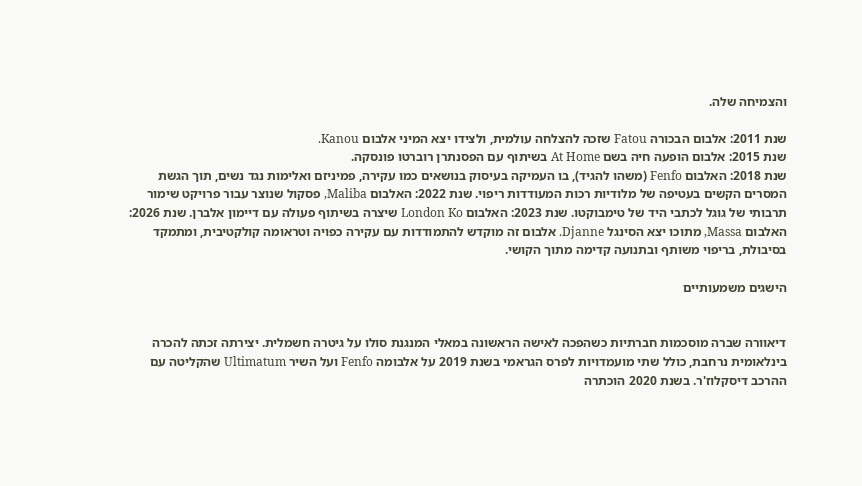והצמיחה שלה.

שנת 2011: אלבום הבכורה Fatou שזכה להצלחה עולמית, ולצידו יצא המיני אלבום Kanou.
שנת 2015: אלבום הופעה חיה בשם At Home בשיתוף עם הפסנתרן רוברטו פונסקה.
שנת 2018: האלבום Fenfo (משהו להגיד), בו העמיקה בעיסוק בנושאים כמו עקירה, פמיניזם ואלימות נגד נשים, תוך הגשת המסרים הקשים בעטיפה של מלודיות רכות המעודדות ריפוי. שנת 2022: האלבום Maliba, פסקול שנוצר עבור פרויקט שימור תרבותי של גוגל לכתבי היד של טימבוקטו. שנת 2023: האלבום London Ko שיצרה בשיתוף פעולה עם דיימון אלברן. שנת 2026: האלבום Massa, מתוכו יצא הסינגל Djanne. אלבום זה מוקדש להתמודדות עם עקירה כפויה וטראומה קולקטיבית, ומתמקד בסיבולת, בריפוי משותף ובתנועה קדימה מתוך הקושי.

הישגים משמעותיים


דיאוורה שברה מוסכמות חברתיות כשהפכה לאישה הראשונה במאלי המנגנת סולו על גיטרה חשמלית. יצירתה זכתה להכרה בינלאומית נרחבת, כולל שתי מועמדויות לפרס הגראמי בשנת 2019 על אלבומה Fenfo ועל השיר Ultimatum שהקליטה עם ההרכב דיסקלוז'ר. בשנת 2020 הוכתרה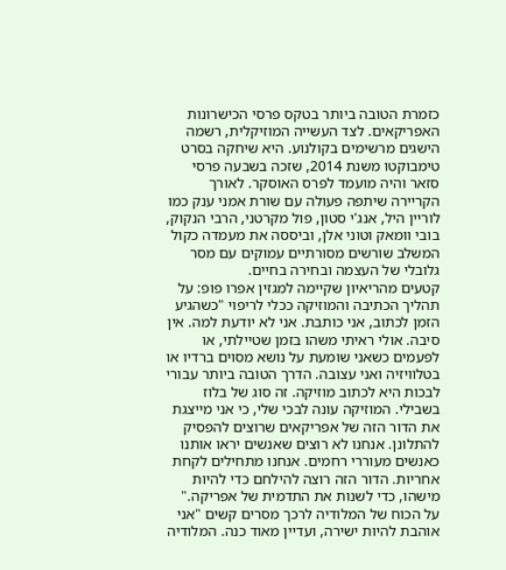כזמרת הטובה ביותר בטקס פרסי הכישרונות האפריקאים. לצד העשייה המוזיקלית, רשמה הישגים מרשימים בקולנוע. היא שיחקה בסרט טימבוקטו משנת 2014, שזכה בשבעה פרסי סזאר והיה מועמד לפרס האוסקר. לאורך הקריירה שיתפה פעולה עם שורת אמני ענק כמו לוריין היל, אנג'י סטון, פול מקרטני, הרבי הנקוק, בובי וומאק וטוני אלן, וביססה את מעמדה כקול המשלב שורשים מסורתיים עמוקים עם מסר גלובלי של העצמה ובחירה בחיים.
קטעים מהריאיון שקיימה למגזין אפרו פופ: על תהליך הכתיבה והמוזיקה ככלי לריפוי "כשהגיע הזמן לכתוב, אני כותבת. אני לא יודעת למה. אין סיבה. אולי ראיתי משהו בזמן שטיילתי, או לפעמים כשאני שומעת על נושא מסוים ברדיו או בטלוויזיה ואני עצובה. הדרך הטובה ביותר עבורי לבכות היא לכתוב מוזיקה. זה סוג של בלוז בשבילי. המוזיקה עונה לבכי שלי, כי אני מייצגת את הדור הזה של אפריקאים שרוצים להפסיק להתלונן. אנחנו לא רוצים שאנשים יראו אותנו כאנשים מעוררי רחמים. אנחנו מתחילים לקחת אחריות. הדור הזה רוצה להילחם כדי להיות מישהו, כדי לשנות את התדמית של אפריקה."
על הכוח של המלודיה לרכך מסרים קשים "אני אוהבת להיות ישירה, ועדיין מאוד כנה. המלודיה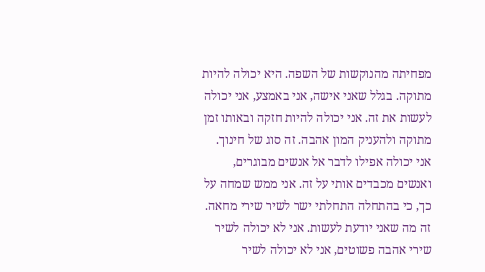מפחיתה מהנוקשות של השפה. היא יכולה להיות מתוקה. בגלל שאני אישה, אני באמצע, אני יכולה לעשות את זה. אני יכולה להיות חזקה ובאותו זמן מתוקה ולהעניק המון אהבה. זה סוג של חינוך. אני יכולה אפילו לדבר אל אנשים מבוגרים, ואנשים מכבדים אותי על זה. אני ממש שמחה על כך, כי בהתחלה התחלתי ישר לשיר שירי מחאה. זה מה שאני יודעת לעשות. אני לא יכולה לשיר שירי אהבה פשוטים, אני לא יכולה לשיר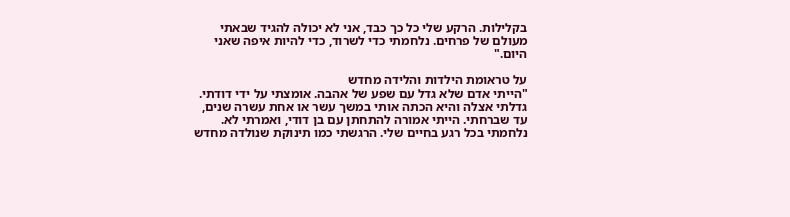בקלילות. הרקע שלי כל כך כבד, אני לא יכולה להגיד שבאתי מעולם של פרחים. נלחמתי כדי לשרוד, כדי להיות איפה שאני היום."

על טראומת הילדות והלידה מחדש
"הייתי אדם שלא גדל עם שפע של אהבה. אומצתי על ידי דודתי. גדלתי אצלה והיא הכתה אותי במשך עשר או אחת עשרה שנים, עד שברחתי. הייתי אמורה להתחתן עם בן דודי, ואמרתי לא. נלחמתי בכל רגע בחיים שלי. הרגשתי כמו תינוקת שנולדה מחדש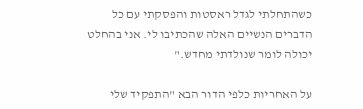כשהתחלתי לגדל ראסטות והפסקתי עם כל הדברים הנשיים האלה שהכתיבו לי. אני בהחלט יכולה לומר שנולדתי מחדש."

על האחריות כלפי הדור הבא "התפקיד שלי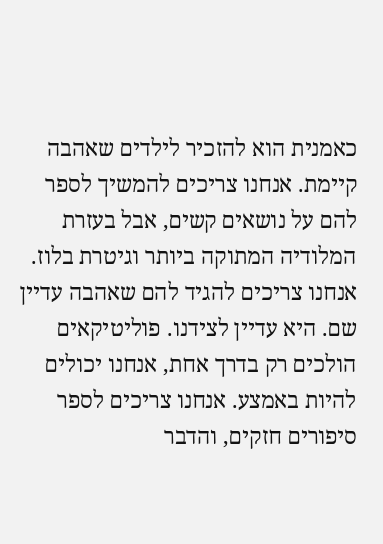כאמנית הוא להזכיר לילדים שאהבה קיימת. אנחנו צריכים להמשיך לספר להם על נושאים קשים, אבל בעזרת המלודיה המתוקה ביותר וגיטרת בלוז. אנחנו צריכים להגיד להם שאהבה עדיין שם. היא עדיין לצידנו. פוליטיקאים הולכים רק בדרך אחת, אנחנו יכולים להיות באמצע. אנחנו צריכים לספר סיפורים חזקים, והדבר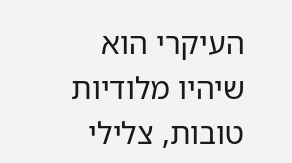העיקרי הוא שיהיו מלודיות טובות, צלילי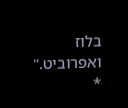בלוז ואפרוביט."
*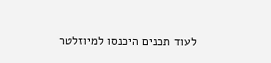לעוד תכנים היכנסו למיוזלטר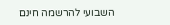השבועי להרשמה חינם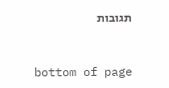תגובות


bottom of page